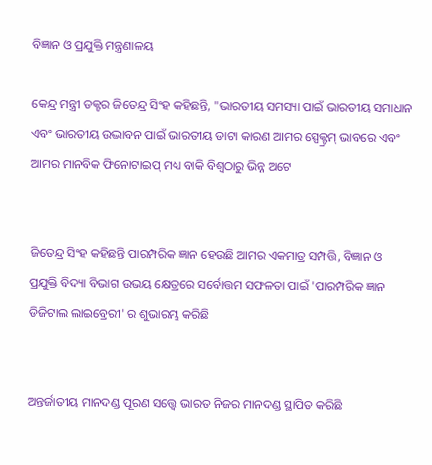ବିଜ୍ଞାନ ଓ ପ୍ରଯୁକ୍ତି ମନ୍ତ୍ରଣାଳୟ

କେନ୍ଦ୍ର ମନ୍ତ୍ରୀ ଡକ୍ଟର ଜିତେନ୍ଦ୍ର ସିଂହ କହିଛନ୍ତି, "ଭାରତୀୟ ସମସ୍ୟା ପାଇଁ ଭାରତୀୟ ସମାଧାନ ଏବଂ ଭାରତୀୟ ଉଦ୍ଭାବନ ପାଇଁ ଭାରତୀୟ ଡାଟା କାରଣ ଆମର ସ୍ପେକ୍ଟ୍ରମ୍ ଭାବରେ ଏବଂ ଆମର ମାନବିକ ଫିନୋଟାଇପ୍ ମଧ୍ୟ ବାକି ବିଶ୍ୱଠାରୁ ଭିନ୍ନ ଅଟେ


ଜିତେନ୍ଦ୍ର ସିଂହ କହିଛନ୍ତି ପାରମ୍ପରିକ ଜ୍ଞାନ ହେଉଛି ଆମର ଏକମାତ୍ର ସମ୍ପତ୍ତି, ବିଜ୍ଞାନ ଓ ପ୍ରଯୁକ୍ତି ବିଦ୍ୟା ବିଭାଗ ଉଭୟ କ୍ଷେତ୍ରରେ ସର୍ବୋତ୍ତମ ସଫଳତା ପାଇଁ 'ପାରମ୍ପରିକ ଜ୍ଞାନ ଡିଜିଟାଲ ଲାଇବ୍ରେରୀ' ର ଶୁଭାରମ୍ଭ କରିଛି


ଅନ୍ତର୍ଜାତୀୟ ମାନଦଣ୍ଡ ପୂରଣ ସତ୍ତ୍ୱେ ଭାରତ ନିଜର ମାନଦଣ୍ଡ ସ୍ଥାପିତ କରିଛି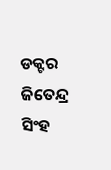ଡକ୍ଟର ଜିତେନ୍ଦ୍ର ସିଂହ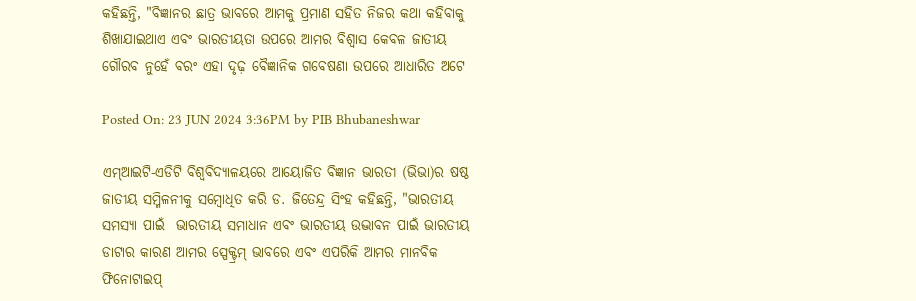କହିଛନ୍ତି, "ବିଜ୍ଞାନର ଛାତ୍ର ଭାବରେ ଆମକୁ ପ୍ରମାଣ ସହିତ ନିଜର କଥା କହିବାକୁ ଶିଖାଯାଇଥାଏ ଏବଂ ଭାରତୀୟତା ଉପରେ ଆମର ବିଶ୍ୱାସ କେବଳ ଜାତୀୟ ଗୌରବ ନୁହେଁ ବରଂ ଏହା ଦୃଢ଼ ବୈଜ୍ଞାନିକ ଗବେଷଣା ଉପରେ ଆଧାରିତ ଅଟେ

Posted On: 23 JUN 2024 3:36PM by PIB Bhubaneshwar

ଏମ୍ଆଇଟି-ଏଡିଟି ବିଶ୍ୱବିଦ୍ୟାଳୟରେ ଆୟୋଜିତ ବିଜ୍ଞାନ ଭାରତୀ (ଭିଭା)ର ଷଷ୍ଠ ଜାତୀୟ ସମ୍ମିଳନୀକୁ ସମ୍ବୋଧିତ କରି ଡ. ଜିତେନ୍ଦ୍ର ସିଂହ କହିଛନ୍ତି, "ଭାରତୀୟ ସମସ୍ୟା ପାଇଁ  ଭାରତୀୟ ସମାଧାନ ଏବଂ ଭାରତୀୟ ଉଦ୍ଭାବନ ପାଇଁ ଭାରତୀୟ ଡାଟାର କାରଣ ଆମର ସ୍ପେକ୍ଟ୍ରମ୍ ଭାବରେ ଏବଂ ଏପରିକି ଆମର ମାନବିକ ଫିନୋଟାଇପ୍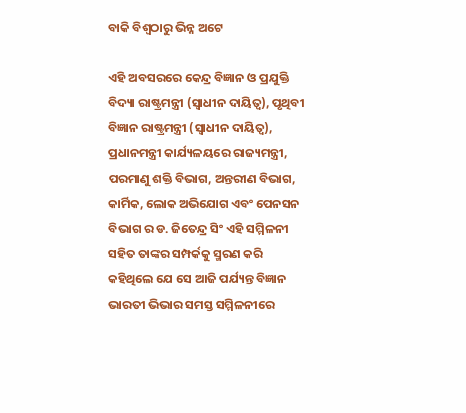ବାକି ବିଶ୍ୱଠାରୁ ଭିନ୍ନ ଅଟେ

ଏହି ଅବସରରେ କେନ୍ଦ୍ର ବିଜ୍ଞାନ ଓ ପ୍ରଯୁକ୍ତି ବିଦ୍ୟା ରାଷ୍ଟ୍ରମନ୍ତ୍ରୀ (ସ୍ୱାଧୀନ ଦାୟିତ୍ୱ), ପୃଥିବୀ ବିଜ୍ଞାନ ରାଷ୍ଟ୍ରମନ୍ତ୍ରୀ (ସ୍ୱାଧୀନ ଦାୟିତ୍ୱ), ପ୍ରଧାନମନ୍ତ୍ରୀ କାର୍ଯ୍ୟଳୟରେ ରାଜ୍ୟମନ୍ତ୍ରୀ, ପରମାଣୁ ଶକ୍ତି ବିଭାଗ, ଅନ୍ତରୀଣ ବିଭାଗ, କାର୍ମିକ, ଲୋକ ଅଭିଯୋଗ ଏବଂ ପେନସନ ବିଭାଗ ର ଡ. ଜିତେନ୍ଦ୍ର ସିଂ ଏହି ସମ୍ମିଳନୀ ସହିତ ତାଙ୍କର ସମ୍ପର୍କକୁ ସ୍ମରଣ କରି କହିଥିଲେ ଯେ ସେ ଆଜି ପର୍ଯ୍ୟନ୍ତ ବିଜ୍ଞାନ ଭାରତୀ ଭିଭାର ସମସ୍ତ ସମ୍ମିଳନୀରେ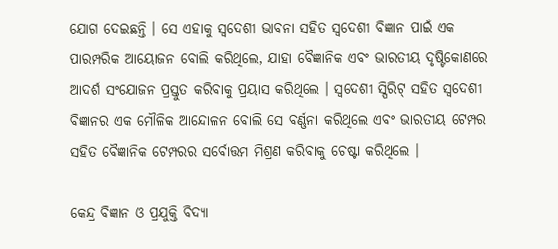ଯୋଗ ଦେଇଛନ୍ତି । ସେ ଏହାକୁ ସ୍ୱଦେଶୀ ଭାବନା ସହିତ ସ୍ୱଦେଶୀ ବିଜ୍ଞାନ ପାଇଁ ଏକ ପାରମ୍ପରିକ ଆୟୋଜନ ବୋଲି କରିଥିଲେ, ଯାହା ବୈଜ୍ଞାନିକ ଏବଂ ଭାରତୀୟ ଦୃଷ୍ଟିକୋଣରେ ଆଦର୍ଶ ସଂଯୋଜନ ପ୍ରସ୍ତୁତ କରିବାକୁ ପ୍ରୟାସ କରିଥିଲେ । ସ୍ୱଦେଶୀ ସ୍ପିରିଟ୍ ସହିତ ସ୍ୱଦେଶୀ ବିଜ୍ଞାନର ଏକ ମୌଳିକ ଆନ୍ଦୋଳନ ବୋଲି ସେ ବର୍ଣ୍ଣନା କରିଥିଲେ ଏବଂ ଭାରତୀୟ ଟେମ୍ପର ସହିତ ବୈଜ୍ଞାନିକ ଟେମ୍ପରର ସର୍ବୋତ୍ତମ ମିଶ୍ରଣ କରିବାକୁ ଚେଷ୍ଟା କରିଥିଲେ ।

କେନ୍ଦ୍ର ବିଜ୍ଞାନ ଓ ପ୍ରଯୁକ୍ତି ବିଦ୍ୟା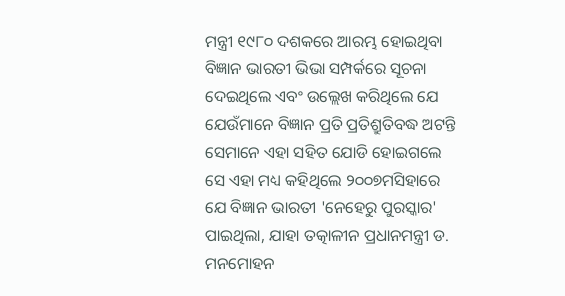ମନ୍ତ୍ରୀ ୧୯୮୦ ଦଶକରେ ଆରମ୍ଭ ହୋଇଥିବା ବିଜ୍ଞାନ ଭାରତୀ ଭିଭା ସମ୍ପର୍କରେ ସୂଚନା ଦେଇଥିଲେ ଏବଂ ଉଲ୍ଲେଖ କରିଥିଲେ ଯେ ଯେଉଁମାନେ ବିଜ୍ଞାନ ପ୍ରତି ପ୍ରତିଶ୍ରୁତିବଦ୍ଧ ଅଟନ୍ତି ସେମାନେ ଏହା ସହିତ ଯୋଡି ହୋଇଗଲେ ସେ ଏହା ମଧ୍ୟ କହିଥିଲେ ୨୦୦୭ମସିହାରେ ଯେ ବିଜ୍ଞାନ ଭାରତୀ 'ନେହେରୁ ପୁରସ୍କାର' ପାଇଥିଲା, ଯାହା ତତ୍କାଳୀନ ପ୍ରଧାନମନ୍ତ୍ରୀ ଡ. ମନମୋହନ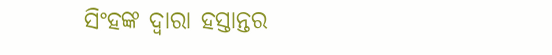ସିଂହଙ୍କ ଦ୍ୱାରା ହସ୍ତାନ୍ତର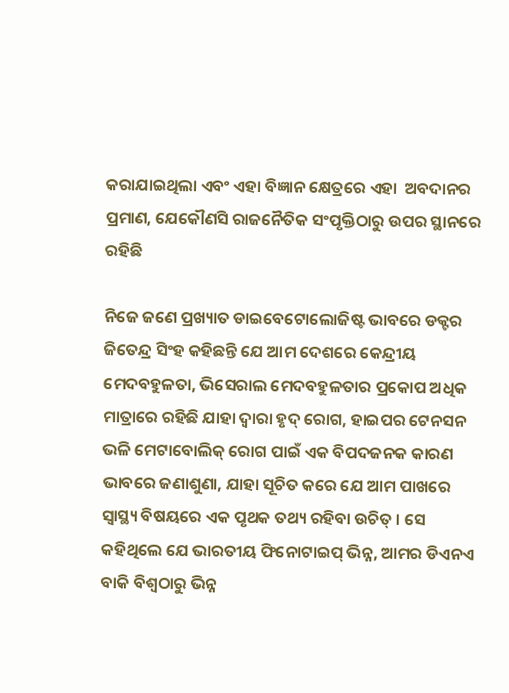କରାଯାଇଥିଲା ଏବଂ ଏହା ବିଜ୍ଞାନ କ୍ଷେତ୍ରରେ ଏହା  ଅବଦାନର ପ୍ରମାଣ, ଯେକୌଣସି ରାଜନୈତିକ ସଂପୃକ୍ତିଠାରୁ ଉପର ସ୍ଥାନରେ  ରହିଛି

ନିଜେ ଜଣେ ପ୍ରଖ୍ୟାତ ଡାଇବେଟୋଲୋଜିଷ୍ଟ ଭାବରେ ଡକ୍ଟର ଜିତେନ୍ଦ୍ର ସିଂହ କହିଛନ୍ତି ଯେ ଆମ ଦେଶରେ କେନ୍ଦ୍ରୀୟ ମେଦବହୁଳତା, ଭିସେରାଲ ମେଦବହୁଳତାର ପ୍ରକୋପ ଅଧିକ ମାତ୍ରାରେ ରହିଛି ଯାହା ଦ୍ଵାରା ହୃଦ୍ ରୋଗ, ହାଇପର ଟେନସନ ଭଳି ମେଟାବୋଲିକ୍ ରୋଗ ପାଇଁ ଏକ ବିପଦଜନକ କାରଣ ଭାବରେ ଜଣାଶୁଣା, ଯାହା ସୂଚିତ କରେ ଯେ ଆମ ପାଖରେ ସ୍ୱାସ୍ଥ୍ୟ ବିଷୟରେ ଏକ ପୃଥକ ତଥ୍ୟ ରହିବା ଉଚିତ୍ । ସେ କହିଥିଲେ ଯେ ଭାରତୀୟ ଫିନୋଟାଇପ୍ ଭିନ୍ନ, ଆମର ଡିଏନଏ ବାକି ବିଶ୍ୱଠାରୁ ଭିନ୍ନ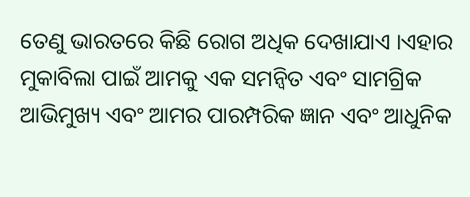ତେଣୁ ଭାରତରେ କିଛି ରୋଗ ଅଧିକ ଦେଖାଯାଏ ।ଏହାର ମୁକାବିଲା ପାଇଁ ଆମକୁ ଏକ ସମନ୍ୱିତ ଏବଂ ସାମଗ୍ରିକ ଆଭିମୁଖ୍ୟ ଏବଂ ଆମର ପାରମ୍ପରିକ ଜ୍ଞାନ ଏବଂ ଆଧୁନିକ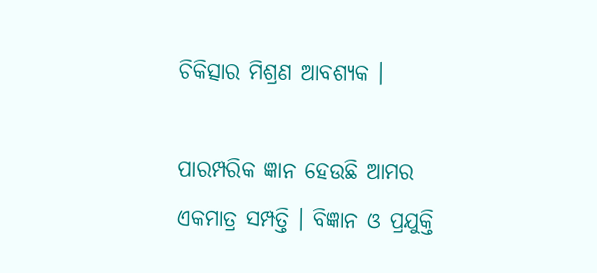ଚିକିତ୍ସାର ମିଶ୍ରଣ ଆବଶ୍ୟକ ।

ପାରମ୍ପରିକ ଜ୍ଞାନ ହେଉଛି ଆମର ଏକମାତ୍ର ସମ୍ପତ୍ତି । ବିଜ୍ଞାନ ଓ ପ୍ରଯୁକ୍ତି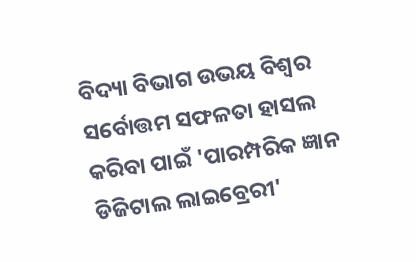ବିଦ୍ୟା ବିଭାଗ ଉଭୟ ବିଶ୍ୱର ସର୍ବୋତ୍ତମ ସଫଳତା ହାସଲ କରିବା ପାଇଁ 'ପାରମ୍ପରିକ ଜ୍ଞାନ ଡିଜିଟାଲ ଲାଇବ୍ରେରୀ'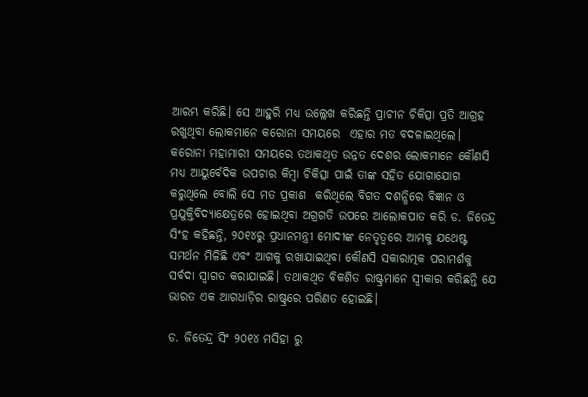ଆରମ୍ଭ କରିଛି। ସେ ଆହୁରି ମଧ୍ୟ ଉଲ୍ଲେଖ କରିଛନ୍ତି ପ୍ରାଚୀନ ଚିକିତ୍ସା ପ୍ରତି ଆଗ୍ରହ ରଖୁଥିବା ଲୋକମାନେ କରୋନା ସମୟରେ  ଏହାର ମତ ବଦଳାଇଥିଲେ। କରୋନା ମହାମାରୀ ସମୟରେ ତଥାକଥିତ ଉନ୍ନତ ଦେଶର ଲୋକମାନେ କୌଣସି ମଧ୍ୟ ଆୟୁର୍ବେଦିକ ଉପଚାର କିମ୍ବା ଚିକିତ୍ସା ପାଇଁ ତାଙ୍କ ସହିତ ଯୋଗାଯୋଗ କରୁଥିଲେ ବୋଲି ସେ ମତ ପ୍ରକାଶ  କରିଥିଲେ ବିଗତ ଦଶନ୍ଧିରେ ବିଜ୍ଞାନ ଓ ପ୍ରଯୁକ୍ତିବିଦ୍ୟାକ୍ଷେତ୍ରରେ ହୋଇଥିବା ଅଗ୍ରଗତି ଉପରେ ଆଲୋକପାତ କରି ଡ. ଜିତେନ୍ଦ୍ର ସିଂହ କହିଛନ୍ତି, ୨୦୧୪ରୁ ପ୍ରଧାନମନ୍ତ୍ରୀ ମୋଦୀଙ୍କ ନେତୃତ୍ୱରେ ଆମକୁ ଯଥେଷ୍ଟ ସମର୍ଥନ ମିଳିଛି ଏବଂ ଆଗକୁ ରଖାଯାଇଥିବା କୌଣସି ସକାରାତ୍ମକ ପରାମର୍ଶକୁ ସର୍ବଦା ସ୍ୱାଗତ କରାଯାଇଛି। ତଥାକଥିତ ବିକଶିତ ରାଷ୍ଟ୍ରମାନେ ସ୍ୱୀକାର କରିଛନ୍ତି ଯେ ଭାରତ ଏକ ଆଗଧାଡ଼ିର ରାଷ୍ଟ୍ରରେ ପରିଣତ ହୋଇଛି।

ଡ. ଜିତେନ୍ଦ୍ର ସିଂ ୨୦୧୪ ମସିହା ରୁ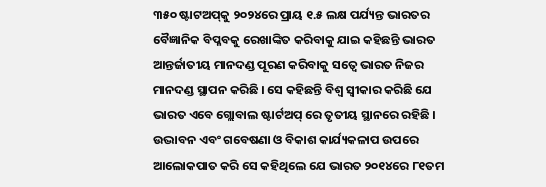୩୫୦ ଷ୍ଟାଟଅପ୍‌କୁ ୨୦୨୪ରେ ପ୍ରାୟ ୧.୫ ଲକ୍ଷ ପର୍ଯ୍ୟନ୍ତ ଭାରତର ବୈଜ୍ଞାନିକ ବିପ୍ଳବକୁ ରେଖାଙ୍କିତ କରିବାକୁ ଯାଇ କହିଛନ୍ତି ଭାରତ ଆନ୍ତର୍ଜାତୀୟ ମାନଦଣ୍ଡ ପୂରଣ କରିବାକୁ ସତ୍ୱେ ଭାରତ ନିଜର ମାନଦଣ୍ଡ ସ୍ଥାପନ କରିଛି । ସେ କହିଛନ୍ତି ବିଶ୍ୱ ସ୍ୱୀକାର କରିଛି ଯେ ଭାରତ ଏବେ ଗ୍ଲୋବାଲ ଷ୍ଟାର୍ଟଅପ୍ ରେ ତୃତୀୟ ସ୍ଥାନରେ ରହିଛି । ଉଦ୍ଭାବନ ଏବଂ ଗବେଷଣା ଓ ବିକାଶ କାର୍ଯ୍ୟକଳାପ ଉପରେ ଆଲୋକପାତ କରି ସେ କହିଥିଲେ ଯେ ଭାରତ ୨୦୧୪ରେ ୮୧ତମ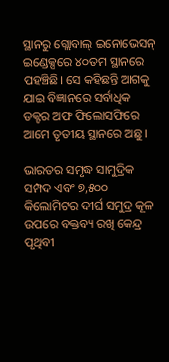ସ୍ଥାନରୁ ଗ୍ଲୋବାଲ୍ ଇନୋଭେସନ୍ ଇଣ୍ଡେକ୍ସରେ ୪୦ତମ ସ୍ଥାନରେ ପହଞ୍ଚିଛି। ସେ କହିଛନ୍ତି ଆଗକୁ ଯାଇ ବିଜ୍ଞାନରେ ସର୍ବାଧିକ ଡକ୍ଟର ଅଫ ଫିଲୋସଫିରେ ଆମେ ତୃତୀୟ ସ୍ଥାନରେ ଅଛୁ ।

ଭାରତର ସମୃଦ୍ଧ ସାମୁଦ୍ରିକ ସମ୍ପଦ ଏବଂ ୭,୫୦୦ କିଲୋମିଟର ଦୀର୍ଘ ସମୁଦ୍ର କୂଳ ଉପରେ ବକ୍ତବ୍ୟ ରଖି କେନ୍ଦ୍ର ପୃଥିବୀ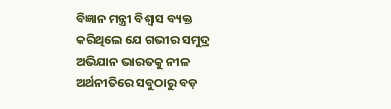ବିଜ୍ଞାନ ମନ୍ତ୍ରୀ ବିଶ୍ୱାସ ବ୍ୟକ୍ତ କରିଥିଲେ ଯେ ଗଭୀର ସମୁଦ୍ର ଅଭିଯାନ ଭାରତକୁ ନୀଳ ଅର୍ଥନୀତିରେ ସବୁଠାରୁ ବଡ଼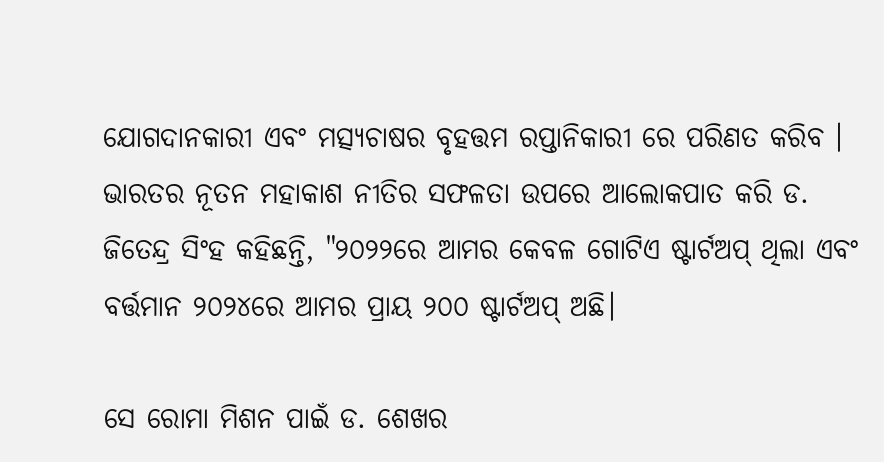ଯୋଗଦାନକାରୀ ଏବଂ ମତ୍ସ୍ୟଚାଷର ବୃହତ୍ତମ ରପ୍ତାନିକାରୀ ରେ ପରିଣତ କରିବ । ଭାରତର ନୂତନ ମହାକାଶ ନୀତିର ସଫଳତା ଉପରେ ଆଲୋକପାତ କରି ଡ. ଜିତେନ୍ଦ୍ର ସିଂହ କହିଛନ୍ତି, "୨୦୨୨ରେ ଆମର କେବଳ ଗୋଟିଏ ଷ୍ଟାର୍ଟଅପ୍ ଥିଲା ଏବଂ ବର୍ତ୍ତମାନ ୨୦୨୪ରେ ଆମର ପ୍ରାୟ ୨୦୦ ଷ୍ଟାର୍ଟଅପ୍ ଅଛି।

ସେ ରୋମା ମିଶନ ପାଇଁ ଡ. ଶେଖର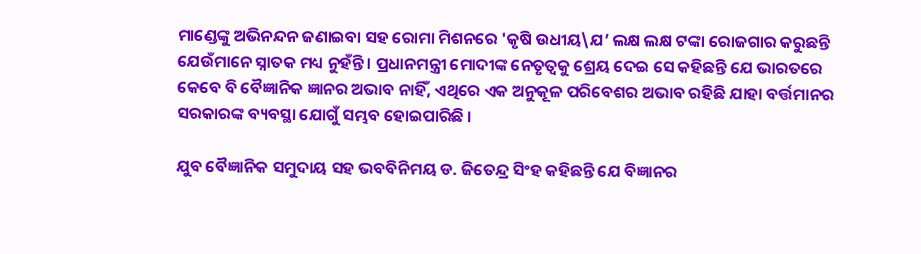ମାଣ୍ଡେଙ୍କୁ ଅଭିନନ୍ଦନ ଜଣାଇବା ସହ ରୋମା ମିଶନରେ 'କୃଷି ଉଧୀୟ\ଯ’ ଲକ୍ଷ ଲକ୍ଷ ଟଙ୍କା ରୋଜଗାର କରୁଛନ୍ତି ଯେଉଁମାନେ ସ୍ନାତକ ମଧ୍ୟ ନୁହଁନ୍ତି । ପ୍ରଧାନମନ୍ତ୍ରୀ ମୋଦୀଙ୍କ ନେତୃତ୍ୱକୁ ଶ୍ରେୟ ଦେଇ ସେ କହିଛନ୍ତି ଯେ ଭାରତରେ କେବେ ବି ବୈଜ୍ଞାନିକ ଜ୍ଞାନର ଅଭାବ ନାହିଁ, ଏଥିରେ ଏକ ଅନୁକୂଳ ପରିବେଶର ଅଭାବ ରହିଛି ଯାହା ବର୍ତ୍ତମାନର ସରକାରଙ୍କ ବ୍ୟବସ୍ଥା ଯୋଗୁଁ ସମ୍ଭବ ହୋଇପାରିଛି ।

ଯୁବ ବୈଜ୍ଞାନିକ ସମୁଦାୟ ସହ ଭବବିନିମୟ ଡ. ଜିତେନ୍ଦ୍ର ସିଂହ କହିଛନ୍ତି ଯେ ବିଜ୍ଞାନର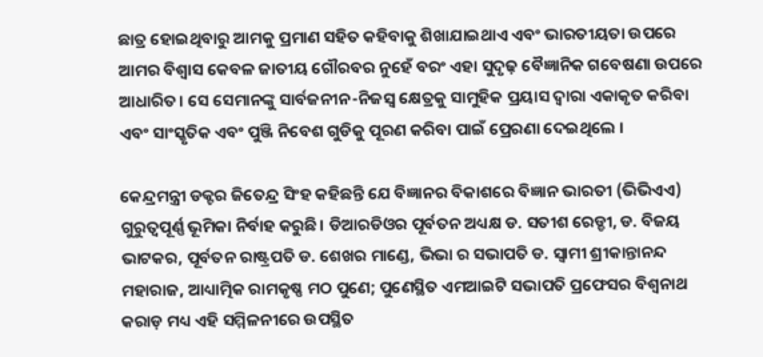ଛାତ୍ର ହୋଇଥିବାରୁ ଆମକୁ ପ୍ରମାଣ ସହିତ କହିବାକୁ ଶିଖାଯାଇଥାଏ ଏବଂ ଭାରତୀୟତା ଉପରେ ଆମର ବିଶ୍ୱାସ କେବଳ ଜାତୀୟ ଗୌରବର ନୁହେଁ ବରଂ ଏହା ସୁଦୃଢ଼ ବୈଜ୍ଞାନିକ ଗବେଷଣା ଉପରେ ଆଧାରିତ। ସେ ସେମାନଙ୍କୁ ସାର୍ବଜନୀନ-ନିଜସ୍ୱ କ୍ଷେତ୍ରକୁ ସାମୁହିକ ପ୍ରୟାସ ଦ୍ୱାରା ଏକାକୃତ କରିବା ଏବଂ ସାଂସ୍କୃତିକ ଏବଂ ପୁଞ୍ଜି ନିବେଶ ଗୁଡିକୁ ପୂରଣ କରିବା ପାଇଁ ପ୍ରେରଣା ଦେଇଥିଲେ ।

କେନ୍ଦ୍ରମନ୍ତ୍ରୀ ଡକ୍ଟର ଜିତେନ୍ଦ୍ର ସିଂହ କହିଛନ୍ତି ଯେ ବିଜ୍ଞାନର ବିକାଶରେ ବିଜ୍ଞାନ ଭାରତୀ (ଭିଭିଏଏ) ଗୁରୁତ୍ୱପୂର୍ଣ୍ଣ ଭୂମିକା ନିର୍ବାହ କରୁଛି। ଡିଆରଡିଓର ପୂର୍ବତନ ଅଧ୍ୟକ୍ଷ ଡ. ସତୀଶ ରେଡ୍ଡୀ, ଡ. ବିଜୟ ଭାଟକର, ପୂର୍ବତନ ରାଷ୍ଟ୍ରପତି ଡ. ଶେଖର ମାଣ୍ଡେ, ଭିଭା ର ସଭାପତି ଡ. ସ୍ୱାମୀ ଶ୍ରୀକାନ୍ତାନନ୍ଦ ମହାରାଜ, ଆଧ୍ୟାତ୍ମିକ ରାମକୃଷ୍ଣ ମଠ ପୁଣେ; ପୁଣେସ୍ଥିତ ଏମଆଇଟି ସଭାପତି ପ୍ରଫେସର ବିଶ୍ୱନାଥ କରାଡ଼ ମଧ୍ୟ ଏହି ସମ୍ମିଳନୀରେ ଉପସ୍ଥିତ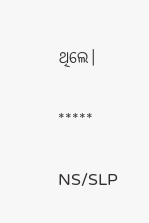ଥିଲେ।

*****

NS/SLP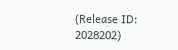(Release ID: 2028202)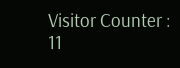Visitor Counter : 11